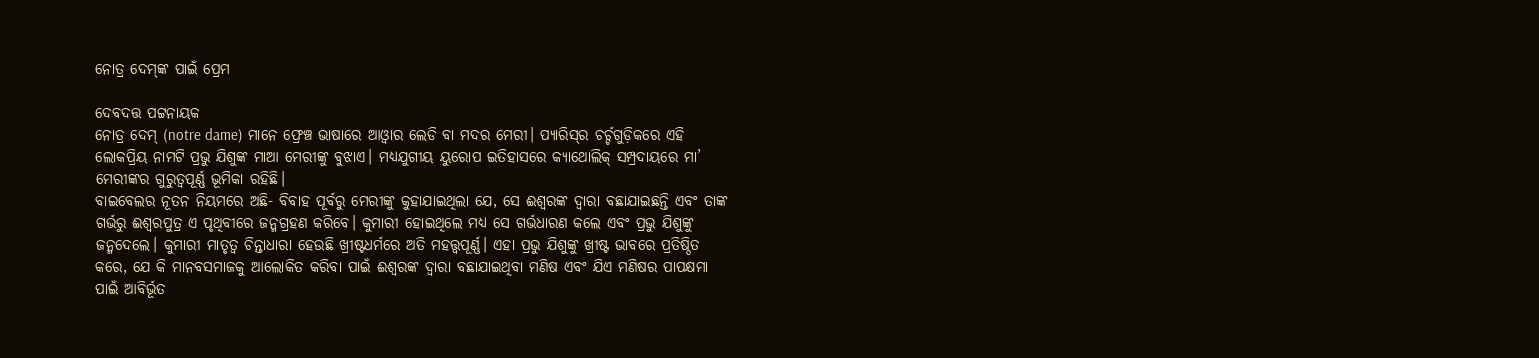ନୋତ୍ର ଦେମ୍‌ଙ୍କ ପାଇଁ ପ୍ରେମ

ଦେବଦତ୍ତ ପଟ୍ଟନାୟକ
ନୋତ୍ର ଦେମ୍‌ (notre dame) ମାନେ ଫ୍ରେଞ୍ଚ ଭାଷାରେ ଆଓ୍ବାର ଲେଡି ବା ମଦର ମେରୀ। ପ୍ୟାରିସ୍‌ର ଚର୍ଚ୍ଚଗୁଡ଼ିକରେ ଏହି ଲୋକପ୍ରିୟ ନାମଟି ପ୍ରଭୁ ଯିଶୁଙ୍କ ମାଆ ମେରୀଙ୍କୁ ବୁଝାଏ। ମଧ୍ୟଯୁଗୀୟ ୟୁରୋପ ଇତିହାସରେ କ୍ୟାଥୋଲିକ୍‌ ସମ୍ପ୍ରଦାୟରେ ମା’ ମେରୀଙ୍କର ଗୁରୁତ୍ୱପୂର୍ଣ୍ଣ ଭୂମିକା ରହିଛି।
ବାଇବେଲର ନୂତନ ନିୟମରେ ଅଛି- ବିବାହ ପୂର୍ବରୁ ମେରୀଙ୍କୁ କୁହାଯାଇଥିଲା ଯେ, ସେ ଈଶ୍ୱରଙ୍କ ଦ୍ୱାରା ବଛାଯାଇଛନ୍ତି ଏବଂ ତାଙ୍କ ଗର୍ଭରୁ ଈଶ୍ୱରପୁତ୍ର ଏ ପୃଥିବୀରେ ଜନ୍ମଗ୍ରହଣ କରିବେ। କୁମାରୀ ହୋଇଥିଲେ ମଧ୍ୟ ସେ ଗର୍ଭଧାରଣ କଲେ ଏବଂ ପ୍ରଭୁ ଯିଶୁଙ୍କୁ ଜନ୍ମଦେଲେ। କୁମାରୀ ମାତୃତ୍ୱ ଚିନ୍ତାଧାରା ହେଉଛି ଖ୍ରୀଷ୍ଟଧର୍ମରେ ଅତି ମହତ୍ତ୍ୱପୂର୍ଣ୍ଣ। ଏହା ପ୍ରଭୁ ଯିଶୁଙ୍କୁ ଖ୍ରୀଷ୍ଟ ଭାବରେ ପ୍ରତିଷ୍ଠିତ କରେ, ଯେ କି ମାନବସମାଜକୁ ଆଲୋକିତ କରିବା ପାଇଁ ଈଶ୍ୱରଙ୍କ ଦ୍ୱାରା ବଛାଯାଇଥିବା ମଣିଷ ଏବଂ ଯିଏ ମଣିଷର ପାପକ୍ଷମା ପାଇଁ ଆବିର୍ଭୂତ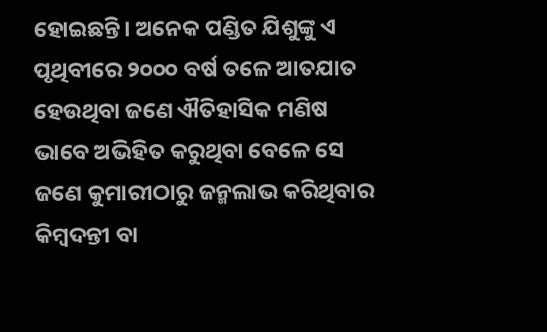ହୋଇଛନ୍ତି। ଅନେକ ପଣ୍ଡିତ ଯିଶୁଙ୍କୁ ଏ ପୃଥିବୀରେ ୨୦୦୦ ବର୍ଷ ତଳେ ଆତଯାତ ହେଉଥିବା ଜଣେ ଐତିହାସିକ ମଣିଷ ଭାବେ ଅଭିହିତ କରୁଥିବା ବେଳେ ସେ ଜଣେ କୁମାରୀଠାରୁ ଜନ୍ମଲାଭ କରିଥିବାର କିମ୍ବଦନ୍ତୀ ବା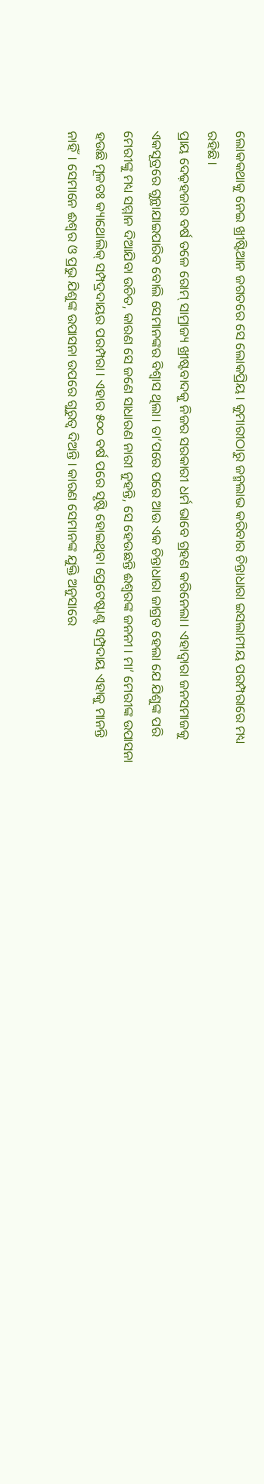ଲୋକକଥାକୁ ନେଇ ଖ୍ରୀଷ୍ଟିଆନ ଜଗତରେ ସେ ଲୋକପ୍ରିୟ। କୁମାରୀଠାରୁ ଜନ୍ମଲାଭ କରିବାର ଚିନ୍ତାଧାରା ଇସଲାମୀୟ ପରମ୍ପରାରେ ମଧ୍ୟ ରହିଛି।
ପ୍ରାୟ ଦେଢ଼ହଜାର ବର୍ଷ ତଳେ ରୋମ୍‌ ସାମ୍ରାଜ୍ୟ ଖ୍ରୀଷ୍ଟବାଦକୁ ନିଜର ସରକାରୀ ଧର୍ମ ଭାବେ ଗ୍ରହଣ କରିନେଲା। ଏହାଦ୍ୱାରା ଜନସମାଜକୁ ଏକସୂତ୍ରରେ ଗୁନ୍ଥାଯାଇପାରିବ ବୋଲି ସେମାନଙ୍କର ବିଶ୍ୱାସ ଥିଲା। ତା’ପରେ ପରେ ଆଉ ଏକ ଚିନ୍ତାଧାରା ଜାଗ୍ରତ ହେଲା ଯେ ଯିଶୁଙ୍କ ପରି ମେରୀଙ୍କୁ ମଧ୍ୟ ସମ୍ମାନ ଦିଆଯିବା ଉଚିତ, କାରଣ ସେ ଜଣେ ସାଧାରଣ ନାରୀ ନୁହନ୍ତି, ସେ ହେଉଛନ୍ତି ଈଶ୍ୱରଙ୍କ ଜନନୀ। ମା’ ମେରୀଙ୍କ ଉପାସନା ହଉଛି ମୂଳତଃ କ୍ୟାଥୋଲିକ୍‌ ସମ୍ପଦ୍ରଦାୟର ପରମ୍ପରା। ଏହାର ୫୦୦ ବର୍ଷ ପରେ ସୃଷ୍ଟି ହୋଇଥିବା ପ୍ରେଟେଷ୍ଟାଣ୍ଟ ସମ୍ପ୍ରଦାୟ ଏହାକୁ ମାନନ୍ତି ନାହିଁ। ସେମାନେ ଈଶ୍ୱର ଓ ପ୍ରଭୁ ଯିଶୁଙ୍କ ଉପାସନା ଉପରେ ଗୁରୁତ୍ୱ ଦିଅନ୍ତି। କାରଣ ସେମାନଙ୍କ ଯୁକ୍ତି ଅନୁସାରେ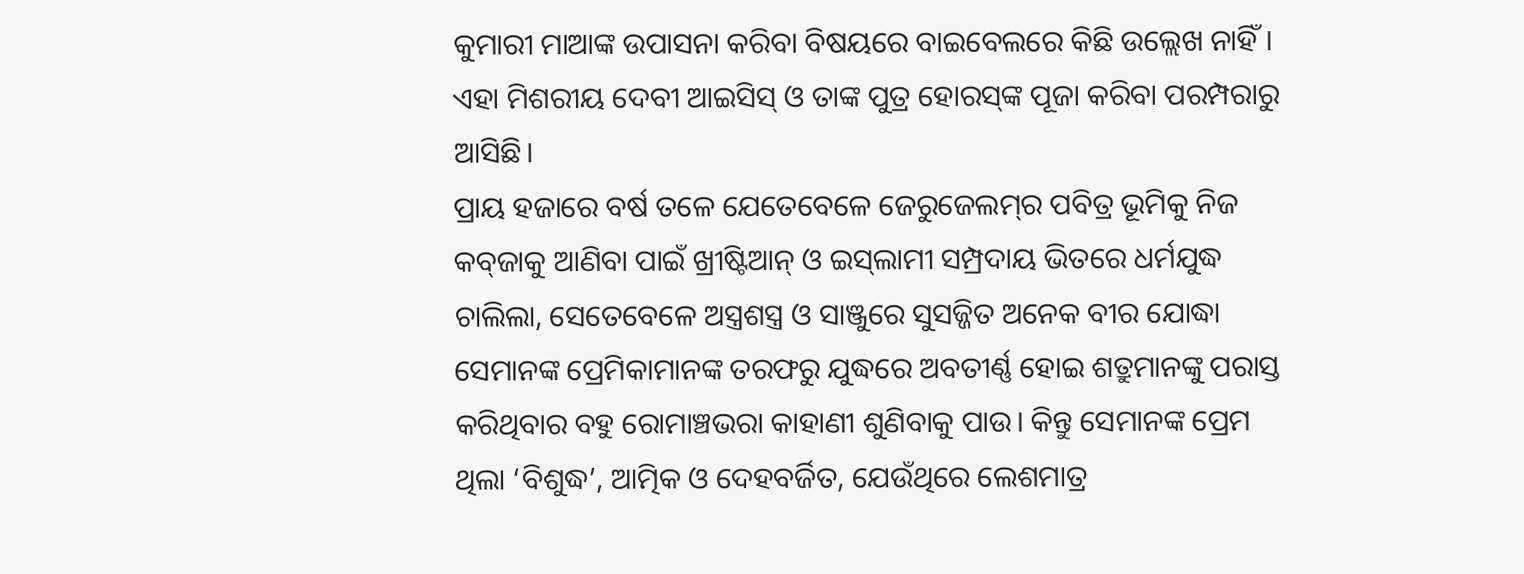କୁମାରୀ ମାଆଙ୍କ ଉପାସନା କରିବା ବିଷୟରେ ବାଇବେଲରେ କିଛି ଉଲ୍ଲେଖ ନାହିଁ। ଏହା ମିଶରୀୟ ଦେବୀ ଆଇସିସ୍‌ ଓ ତାଙ୍କ ପୁତ୍ର ହୋରସ୍‌ଙ୍କ ପୂଜା କରିବା ପରମ୍ପରାରୁ ଆସିଛି।
ପ୍ରାୟ ହଜାରେ ବର୍ଷ ତଳେ ଯେତେବେଳେ ଜେରୁଜେଲମ୍‌ର ପବିତ୍ର ଭୂମିକୁ ନିଜ କବ୍‌ଜାକୁ ଆଣିବା ପାଇଁ ଖ୍ରୀଷ୍ଟିଆନ୍‌ ଓ ଇସ୍‌ଲାମୀ ସମ୍ପ୍ରଦାୟ ଭିତରେ ଧର୍ମଯୁଦ୍ଧ ଚାଲିଲା, ସେତେବେଳେ ଅସ୍ତ୍ରଶସ୍ତ୍ର ଓ ସାଞ୍ଜୁରେ ସୁସଜ୍ଜିତ ଅନେକ ବୀର ଯୋଦ୍ଧା ସେମାନଙ୍କ ପ୍ରେମିକାମାନଙ୍କ ତରଫରୁ ଯୁଦ୍ଧରେ ଅବତୀର୍ଣ୍ଣ ହୋଇ ଶତ୍ରୁମାନଙ୍କୁ ପରାସ୍ତ କରିଥିବାର ବହୁ ରୋମାଞ୍ଚଭରା କାହାଣୀ ଶୁଣିବାକୁ ପାଉ। କିନ୍ତୁ ସେମାନଙ୍କ ପ୍ରେମ ଥିଲା ‘ବିଶୁଦ୍ଧ’, ଆତ୍ମିକ ଓ ଦେହବର୍ଜିତ, ଯେଉଁଥିରେ ଲେଶମାତ୍ର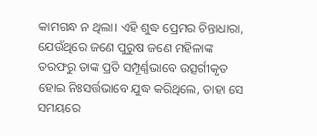କାମଗନ୍ଧ ନ ଥିଲା। ଏହି ଶୁଦ୍ଧ ପ୍ରେମର ଚିନ୍ତାଧାରା, ଯେଉଁଥିରେ ଜଣେ ପୁରୁଷ ଜଣେ ମହିଳାଙ୍କ ତରଫରୁ ତାଙ୍କ ପ୍ରତି ସମ୍ପୂର୍ଣ୍ଣଭାବେ ଉତ୍ସର୍ଗୀକୃତ ହୋଇ ନିଃସର୍ତ୍ତଭାବେ ଯୁଦ୍ଧ କରିଥିଲେ, ତାହା ସେ ସମୟରେ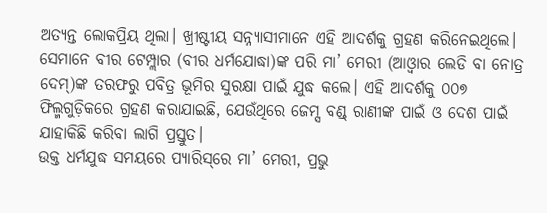ଅତ୍ୟନ୍ତ ଲୋକପ୍ରିୟ ଥିଲା। ଖ୍ରୀଷ୍ଟୀୟ ସନ୍ନ୍ୟାସୀମାନେ ଏହି ଆଦର୍ଶକୁ ଗ୍ରହଣ କରିନେଇଥିଲେ। ସେମାନେ ବୀର ଟେମ୍ପ୍ଲାର (ବୀର ଧର୍ମଯୋଦ୍ଧା)ଙ୍କ ପରି ମା’ ମେରୀ (ଆଓ୍ବାର ଲେଡି ବା ନୋତ୍ର ଦେମ୍‌)ଙ୍କ ତରଫରୁ ପବିତ୍ର ଭୂମିର ସୁରକ୍ଷା ପାଇଁ ଯୁଦ୍ଧ କଲେ। ଏହି ଆଦର୍ଶକୁ ୦୦୭ ଫିଲ୍ମଗୁଡ଼ିକରେ ଗ୍ରହଣ କରାଯାଇଛି, ଯେଉଁଥିରେ ଜେମ୍ସ ବଣ୍ଡ୍‌ ରାଣୀଙ୍କ ପାଇଁ ଓ ଦେଶ ପାଇଁ ଯାହାକିଛି କରିବା ଲାଗି ପ୍ରସ୍ତୁତ।
ଉକ୍ତ ଧର୍ମଯୁଦ୍ଧ ସମୟରେ ପ୍ୟାରିସ୍‌ରେ ମା’ ମେରୀ, ପ୍ରଭୁ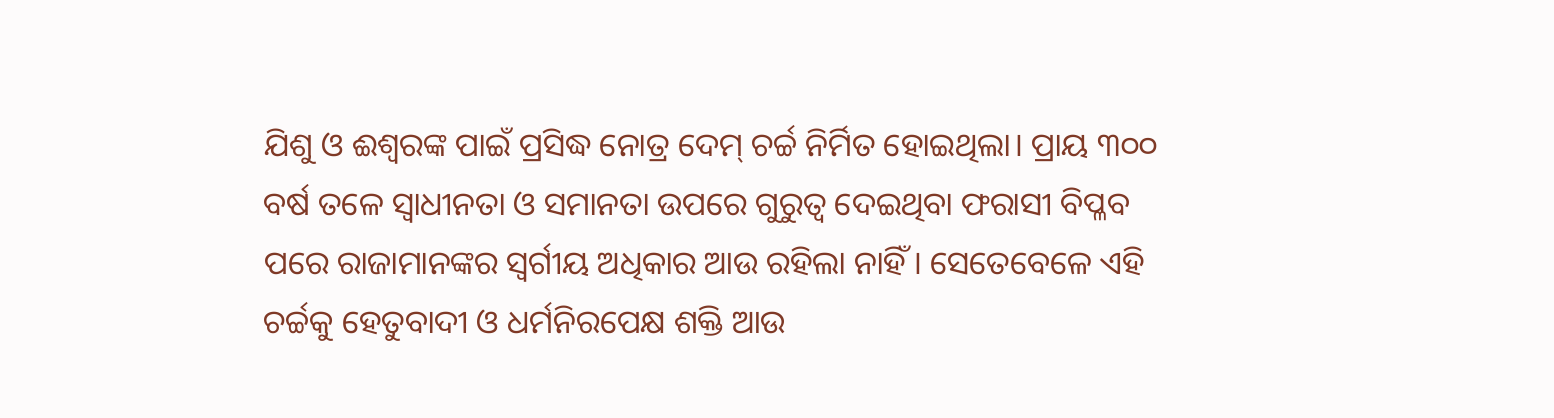ଯିଶୁ ଓ ଈଶ୍ୱରଙ୍କ ପାଇଁ ପ୍ରସିଦ୍ଧ ନୋତ୍ର ଦେମ୍‌ ଚର୍ଚ୍ଚ ନିର୍ମିତ ହୋଇଥିଲା। ପ୍ରାୟ ୩୦୦ ବର୍ଷ ତଳେ ସ୍ବାଧୀନତା ଓ ସମାନତା ଉପରେ ଗୁରୁତ୍ୱ ଦେଇଥିବା ଫରାସୀ ବିପ୍ଳବ ପରେ ରାଜାମାନଙ୍କର ସ୍ବର୍ଗୀୟ ଅଧିକାର ଆଉ ରହିଲା ନାହିଁ। ସେତେବେଳେ ଏହି ଚର୍ଚ୍ଚକୁ ହେତୁବାଦୀ ଓ ଧର୍ମନିରପେକ୍ଷ ଶକ୍ତି ଆଉ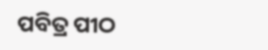ପବିତ୍ର ପୀଠ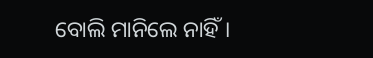ବୋଲି ମାନିଲେ ନାହିଁ।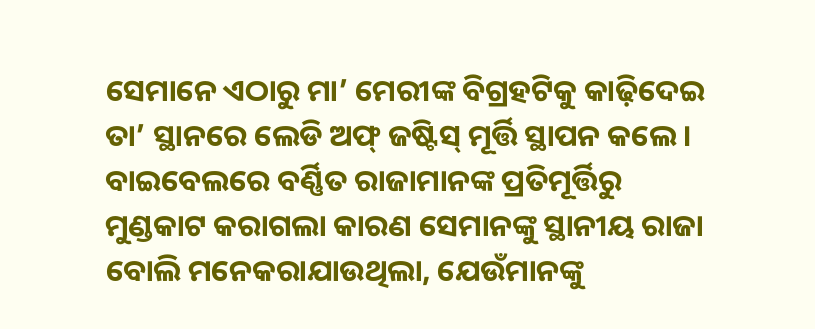ସେମାନେ ଏଠାରୁ ମା’ ମେରୀଙ୍କ ବିଗ୍ରହଟିକୁ କାଢ଼ିଦେଇ ତା’ ସ୍ଥାନରେ ଲେଡି ଅଫ୍‌ ଜଷ୍ଟିସ୍‌ ମୂର୍ତ୍ତି ସ୍ଥାପନ କଲେ। ବାଇବେଲରେ ବର୍ଣ୍ଣିତ ରାଜାମାନଙ୍କ ପ୍ରତିମୂର୍ତ୍ତିରୁ ମୁଣ୍ଡକାଟ କରାଗଲା କାରଣ ସେମାନଙ୍କୁ ସ୍ଥାନୀୟ ରାଜା ବୋଲି ମନେକରାଯାଉଥିଲା, ଯେଉଁମାନଙ୍କୁ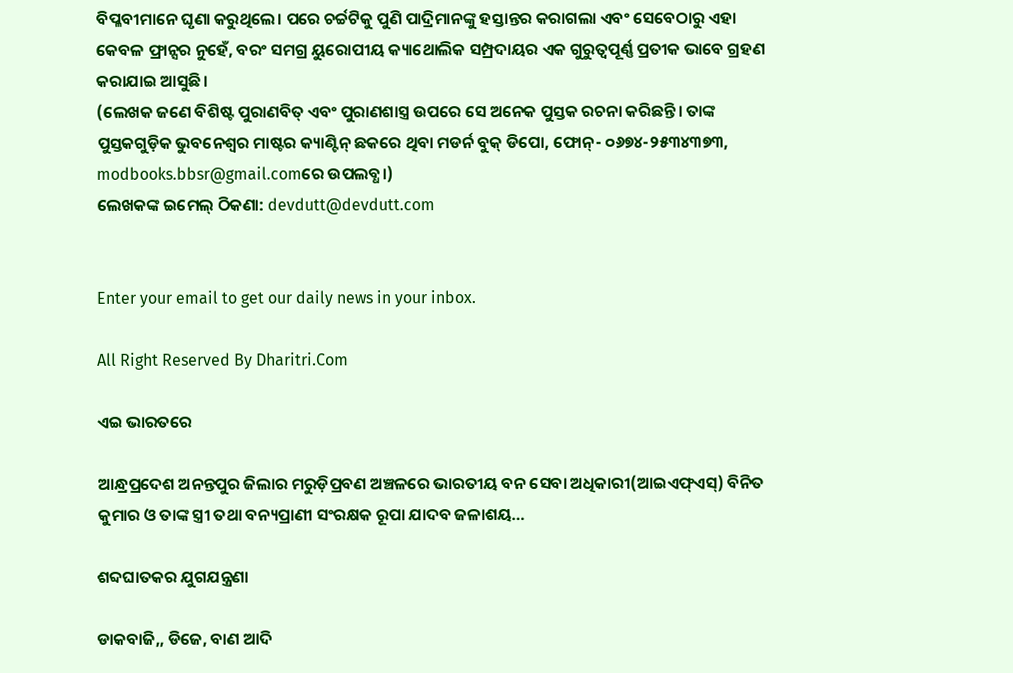ବିପ୍ଳବୀମାନେ ଘୃଣା କରୁଥିଲେ। ପରେ ଚର୍ଚ୍ଚଟିକୁ ପୁଣି ପାଦ୍ରିମାନଙ୍କୁ ହସ୍ତାନ୍ତର କରାଗଲା ଏବଂ ସେବେଠାରୁ ଏହା କେବଳ ଫ୍ରାନ୍ସର ନୁହେଁ, ବରଂ ସମଗ୍ର ୟୁରୋପୀୟ କ୍ୟାଥୋଲିକ ସମ୍ପ୍ରଦାୟର ଏକ ଗୁରୁତ୍ୱପୂର୍ଣ୍ଣ ପ୍ରତୀକ ଭାବେ ଗ୍ରହଣ କରାଯାଇ ଆସୁଛି।
(ଲେଖକ ଜଣେ ବିଶିଷ୍ଟ ପୁରାଣବିତ୍‌ ଏବଂ ପୁରାଣଶାସ୍ତ୍ର ଉପରେ ସେ ଅନେକ ପୁସ୍ତକ ରଚନା କରିଛନ୍ତି। ତାଙ୍କ ପୁସ୍ତକଗୁଡ଼ିକ ଭୁବନେଶ୍ୱର ମାଷ୍ଟର କ୍ୟାଣ୍ଟିନ୍‌ ଛକରେ ଥିବା ମଡର୍ନ ବୁକ୍‌ ଡିପୋ, ଫୋନ୍‌- ୦୬୭୪-୨୫୩୪୩୭୩, modbooks.bbsr@gmail.comରେ ଉପଲବ୍ଧ।)
ଲେଖକଙ୍କ ଇମେଲ୍‌ ଠିକଣା: devdutt@devdutt.com


Enter your email to get our daily news in your inbox.

All Right Reserved By Dharitri.Com

ଏଇ ଭାରତରେ

ଆନ୍ଧ୍ରପ୍ରଦେଶ ଅନନ୍ତପୁର ଜିଲାର ମରୁଡ଼ିପ୍ରବଣ ଅଞ୍ଚଳରେ ଭାରତୀୟ ବନ ସେବା ଅଧିକାରୀ(ଆଇଏଫ୍‌ଏସ୍‌) ବିନିତ କୁମାର ଓ ତାଙ୍କ ସ୍ତ୍ରୀ ତଥା ବନ୍ୟପ୍ରାଣୀ ସଂରକ୍ଷକ ରୂପା ଯାଦବ ଜଳାଶୟ…

ଶବ୍ଦଘାତକର ଯୁଗଯନ୍ତ୍ରଣା

ଡାକବାଜି,, ଡିଜେ, ବାଣ ଆଦି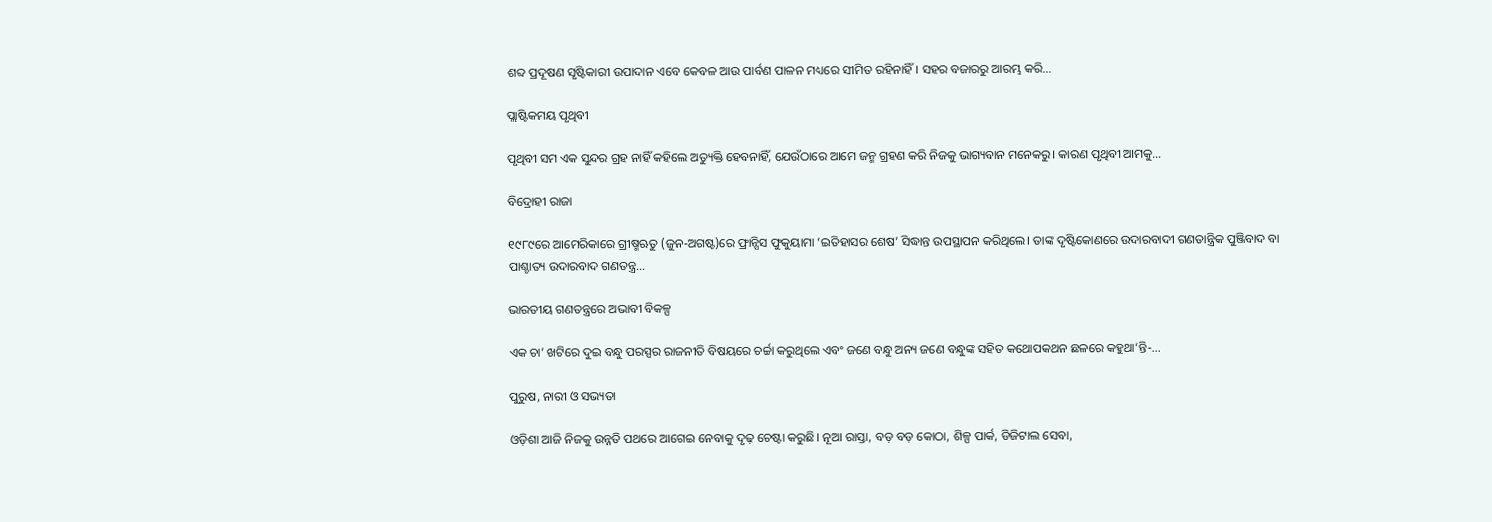ଶବ୍ଦ ପ୍ରଦୂଷଣ ସୃଷ୍ଟିକାରୀ ଉପାଦାନ ଏବେ କେବଳ ଆଉ ପାର୍ବଣ ପାଳନ ମଧ୍ୟରେ ସୀମିତ ରହିନାହିଁ। ସହର ବଜାରରୁ ଆରମ୍ଭ କରି…

ପ୍ଲାଷ୍ଟିକମୟ ପୃଥିବୀ

ପୃଥିବୀ ସମ ଏକ ସୁନ୍ଦର ଗ୍ରହ ନାହିଁ କହିଲେ ଅତ୍ୟୁକ୍ତି ହେବନାହିଁ, ଯେଉଁଠାରେ ଆମେ ଜନ୍ମ ଗ୍ରହଣ କରି ନିଜକୁ ଭାଗ୍ୟବାନ ମନେକରୁ। କାରଣ ପୃଥିବୀ ଆମକୁ…

ବିଦ୍ରୋହୀ ରାଜା

୧୯୮୯ରେ ଆମେରିକାରେ ଗ୍ରୀଷ୍ମଋତୁ (ଜୁନ-ଅଗଷ୍ଟ)ରେ ଫ୍ରାନ୍ସିସ ଫୁକୁୟାମା ‘ଇତିହାସର ଶେଷ’ ସିଦ୍ଧାନ୍ତ ଉପସ୍ଥାପନ କରିଥିଲେ। ତାଙ୍କ ଦୃଷ୍ଟିକୋଣରେ ଉଦାରବାଦୀ ଗଣତାନ୍ତ୍ରିକ ପୁଞ୍ଜିବାଦ ବା ପାଶ୍ଚାତ୍ୟ ଉଦାରବାଦ ଗଣତନ୍ତ୍ର…

ଭାରତୀୟ ଗଣତନ୍ତ୍ରରେ ଅଭାବୀ ବିକଳ୍ପ

ଏକ ଚା’ ଖଟିରେ ଦୁଇ ବନ୍ଧୁ ପରସ୍ପର ରାଜନୀତି ବିଷୟରେ ଚର୍ଚ୍ଚା କରୁଥିଲେ ଏବଂ ଜଣେ ବନ୍ଧୁ ଅନ୍ୟ ଜଣେ ବନ୍ଧୁଙ୍କ ସହିତ କଥୋପକଥନ ଛଳରେ କହୁଥା’ନ୍ତି-…

ପୁରୁଷ, ନାରୀ ଓ ସଭ୍ୟତା

ଓଡ଼ିଶା ଆଜି ନିଜକୁ ଉନ୍ନତି ପଥରେ ଆଗେଇ ନେବାକୁ ଦୃଢ଼ ଚେଷ୍ଟା କରୁଛି। ନୂଆ ରାସ୍ତା, ବଡ଼ ବଡ଼ କୋଠା, ଶିଳ୍ପ ପାର୍କ, ଡିଜିଟାଲ ସେବା,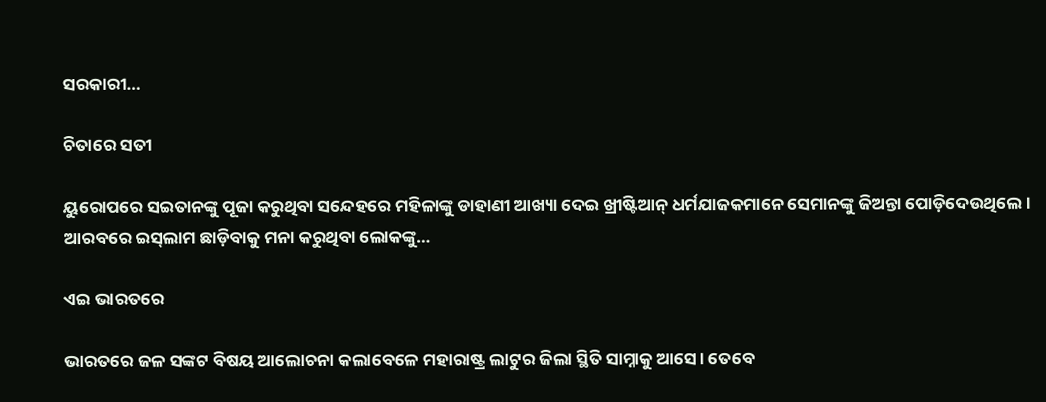ସରକାରୀ…

ଚିତାରେ ସତୀ

ୟୁରୋପରେ ସଇତାନଙ୍କୁ ପୂଜା କରୁଥିବା ସନ୍ଦେହରେ ମହିଳାଙ୍କୁ ଡାହାଣୀ ଆଖ୍ୟା ଦେଇ ଖ୍ରୀଷ୍ଟିଆନ୍‌ ଧର୍ମଯାଜକମାନେ ସେମାନଙ୍କୁ ଜିଅନ୍ତା ପୋଡ଼ିଦେଉଥିଲେ। ଆରବରେ ଇସ୍‌ଲାମ ଛାଡ଼ିବାକୁ ମନା କରୁଥିବା ଲୋକଙ୍କୁ…

ଏଇ ଭାରତରେ

ଭାରତରେ ଜଳ ସଙ୍କଟ ବିଷୟ ଆଲୋଚନା କଲାବେଳେ ମହାରାଷ୍ଟ୍ର ଲାଟୁର ଜିଲା ସ୍ଥିତି ସାମ୍ନାକୁ ଆସେ। ତେବେ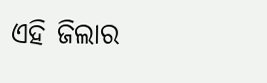ଏହି ଜିଲାର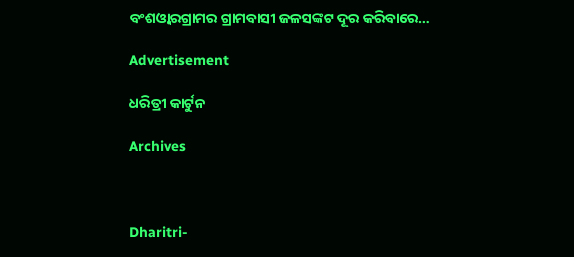ବଂଶଓ୍ବାରଗ୍ରାମର ଗ୍ରାମବାସୀ ଜଳସଙ୍କଟ ଦୂର କରିବାରେ…

Advertisement

ଧରିତ୍ରୀ କାର୍ଟୁନ

Archives



Dharitri-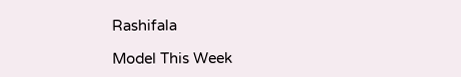Rashifala

Model This Week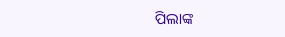ପିଲାଙ୍କ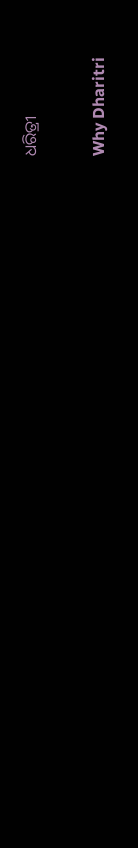ଧରିତ୍ରୀ

Why Dharitri